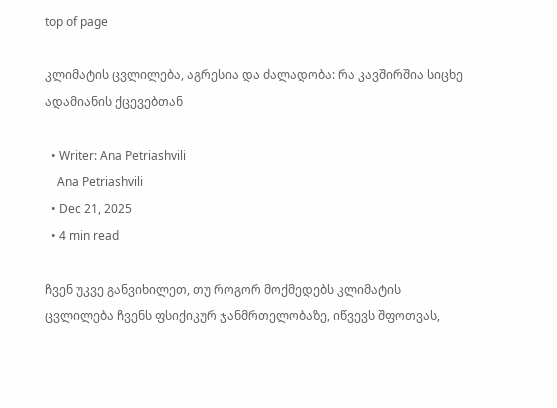top of page

კლიმატის ცვლილება, აგრესია და ძალადობა: რა კავშირშია სიცხე ადამიანის ქცევებთან

  • Writer: Ana Petriashvili
    Ana Petriashvili
  • Dec 21, 2025
  • 4 min read

ჩვენ უკვე განვიხილეთ, თუ როგორ მოქმედებს კლიმატის ცვლილება ჩვენს ფსიქიკურ ჯანმრთელობაზე, იწვევს შფოთვას,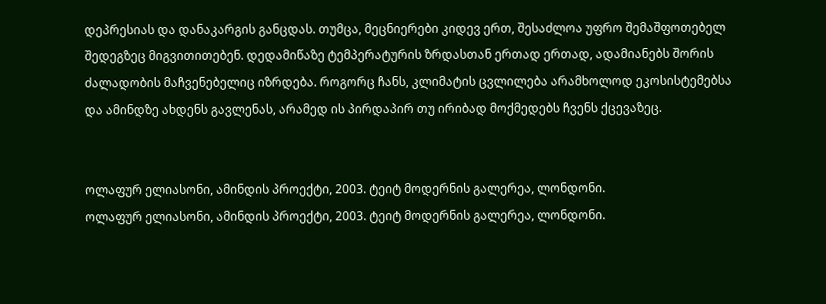დეპრესიას და დანაკარგის განცდას. თუმცა, მეცნიერები კიდევ ერთ, შესაძლოა უფრო შემაშფოთებელ შედეგზეც მიგვითითებენ. დედამიწაზე ტემპერატურის ზრდასთან ერთად ერთად, ადამიანებს შორის ძალადობის მაჩვენებელიც იზრდება. როგორც ჩანს, კლიმატის ცვლილება არამხოლოდ ეკოსისტემებსა და ამინდზე ახდენს გავლენას, არამედ ის პირდაპირ თუ ირიბად მოქმედებს ჩვენს ქცევაზეც.


ოლაფურ ელიასონი, ამინდის პროექტი, 2003. ტეიტ მოდერნის გალერეა, ლონდონი.
ოლაფურ ელიასონი, ამინდის პროექტი, 2003. ტეიტ მოდერნის გალერეა, ლონდონი.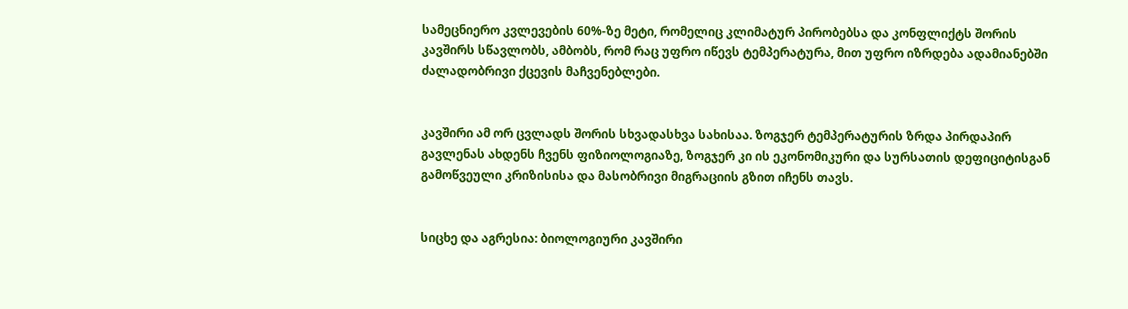სამეცნიერო კვლევების 60%-ზე მეტი, რომელიც კლიმატურ პირობებსა და კონფლიქტს შორის კავშირს სწავლობს, ამბობს, რომ რაც უფრო იწევს ტემპერატურა, მით უფრო იზრდება ადამიანებში ძალადობრივი ქცევის მაჩვენებლები.


კავშირი ამ ორ ცვლადს შორის სხვადასხვა სახისაა. ზოგჯერ ტემპერატურის ზრდა პირდაპირ გავლენას ახდენს ჩვენს ფიზიოლოგიაზე, ზოგჯერ კი ის ეკონომიკური და სურსათის დეფიციტისგან გამოწვეული კრიზისისა და მასობრივი მიგრაციის გზით იჩენს თავს.


სიცხე და აგრესია: ბიოლოგიური კავშირი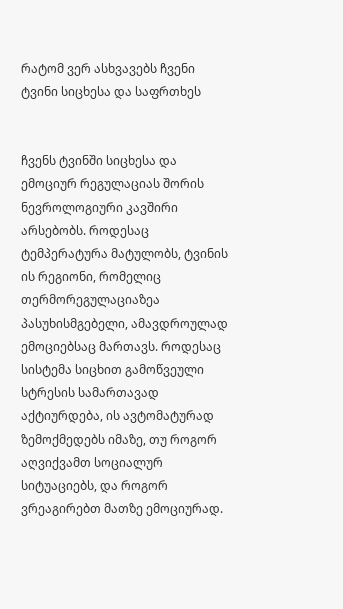რატომ ვერ ასხვავებს ჩვენი ტვინი სიცხესა და საფრთხეს


ჩვენს ტვინში სიცხესა და ემოციურ რეგულაციას შორის ნევროლოგიური კავშირი არსებობს. როდესაც ტემპერატურა მატულობს, ტვინის ის რეგიონი, რომელიც თერმორეგულაციაზეა პასუხისმგებელი, ამავდროულად ემოციებსაც მართავს. როდესაც სისტემა სიცხით გამოწვეული სტრესის სამართავად აქტიურდება, ის ავტომატურად ზემოქმედებს იმაზე, თუ როგორ აღვიქვამთ სოციალურ სიტუაციებს, და როგორ ვრეაგირებთ მათზე ემოციურად.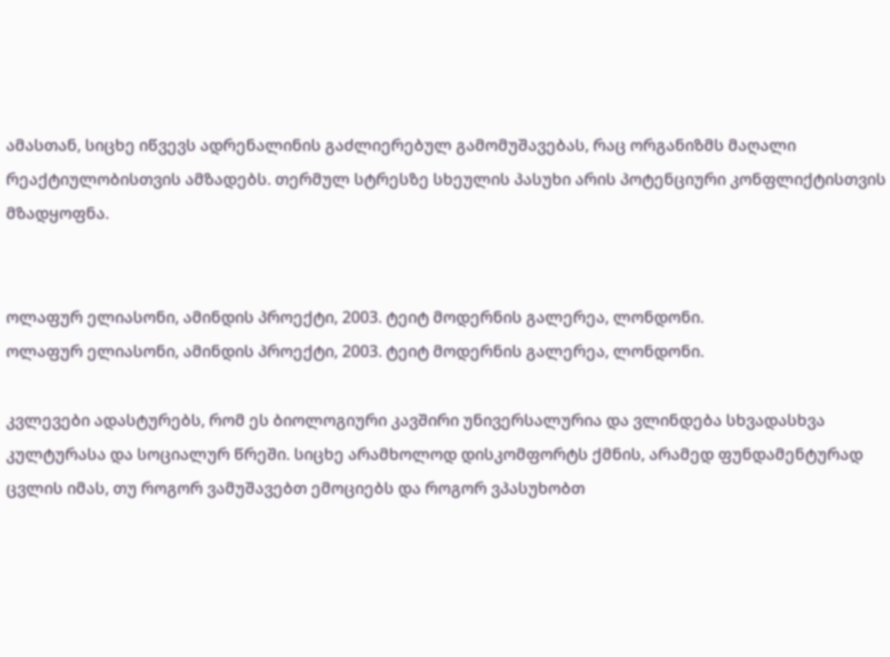ამასთან, სიცხე იწვევს ადრენალინის გაძლიერებულ გამომუშავებას, რაც ორგანიზმს მაღალი რეაქტიულობისთვის ამზადებს. თერმულ სტრესზე სხეულის პასუხი არის პოტენციური კონფლიქტისთვის მზადყოფნა.


ოლაფურ ელიასონი, ამინდის პროექტი, 2003. ტეიტ მოდერნის გალერეა, ლონდონი.
ოლაფურ ელიასონი, ამინდის პროექტი, 2003. ტეიტ მოდერნის გალერეა, ლონდონი.

კვლევები ადასტურებს, რომ ეს ბიოლოგიური კავშირი უნივერსალურია და ვლინდება სხვადასხვა კულტურასა და სოციალურ წრეში. სიცხე არამხოლოდ დისკომფორტს ქმნის, არამედ ფუნდამენტურად ცვლის იმას, თუ როგორ ვამუშავებთ ემოციებს და როგორ ვპასუხობთ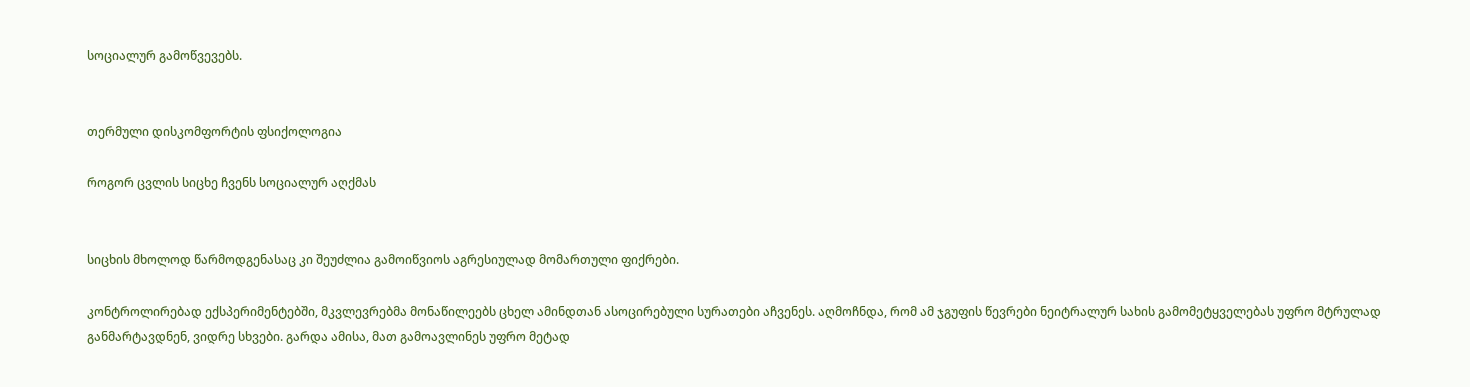სოციალურ გამოწვევებს.


თერმული დისკომფორტის ფსიქოლოგია

როგორ ცვლის სიცხე ჩვენს სოციალურ აღქმას


სიცხის მხოლოდ წარმოდგენასაც კი შეუძლია გამოიწვიოს აგრესიულად მომართული ფიქრები.

კონტროლირებად ექსპერიმენტებში, მკვლევრებმა მონაწილეებს ცხელ ამინდთან ასოცირებული სურათები აჩვენეს. აღმოჩნდა, რომ ამ ჯგუფის წევრები ნეიტრალურ სახის გამომეტყველებას უფრო მტრულად განმარტავდნენ, ვიდრე სხვები. გარდა ამისა, მათ გამოავლინეს უფრო მეტად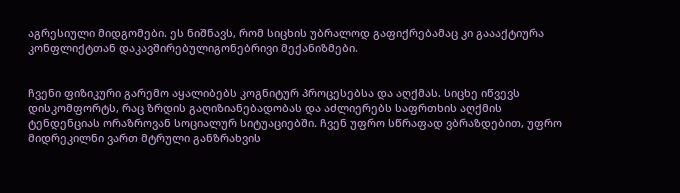აგრესიული მიდგომები. ეს ნიშნავს, რომ სიცხის უბრალოდ გაფიქრებამაც კი გაააქტიურა კონფლიქტთან დაკავშირებულიგონებრივი მექანიზმები.


ჩვენი ფიზიკური გარემო აყალიბებს კოგნიტურ პროცესებსა და აღქმას. სიცხე იწვევს დისკომფორტს, რაც ზრდის გაღიზიანებადობას და აძლიერებს საფრთხის აღქმის ტენდენციას ორაზროვან სოციალურ სიტუაციებში. ჩვენ უფრო სწრაფად ვბრაზდებით, უფრო მიდრეკილნი ვართ მტრული განზრახვის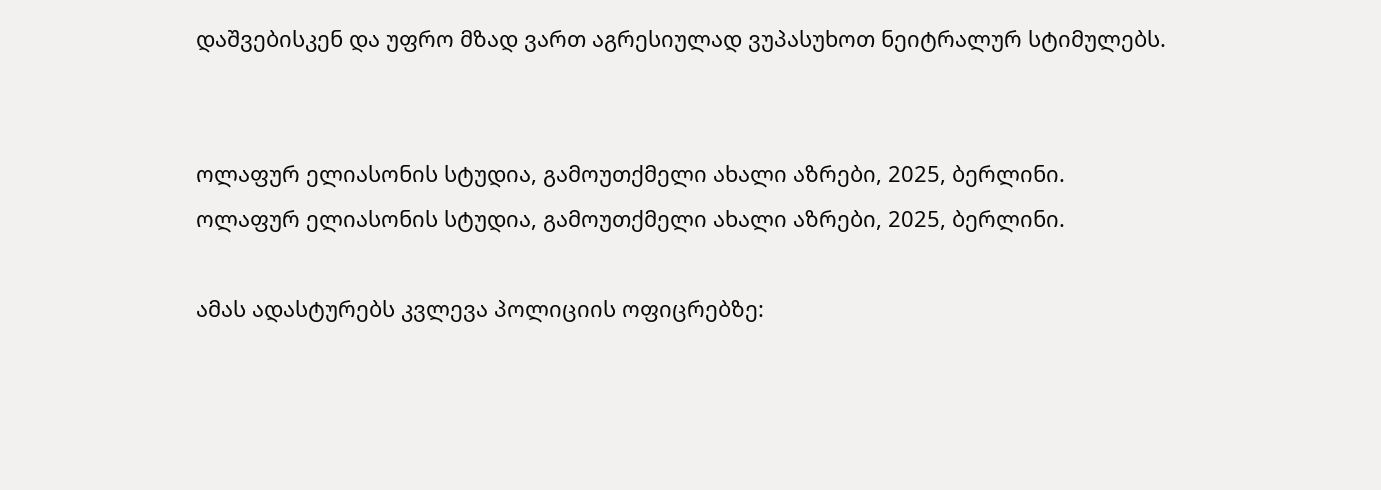დაშვებისკენ და უფრო მზად ვართ აგრესიულად ვუპასუხოთ ნეიტრალურ სტიმულებს.


ოლაფურ ელიასონის სტუდია, გამოუთქმელი ახალი აზრები, 2025, ბერლინი.
ოლაფურ ელიასონის სტუდია, გამოუთქმელი ახალი აზრები, 2025, ბერლინი.

ამას ადასტურებს კვლევა პოლიციის ოფიცრებზე: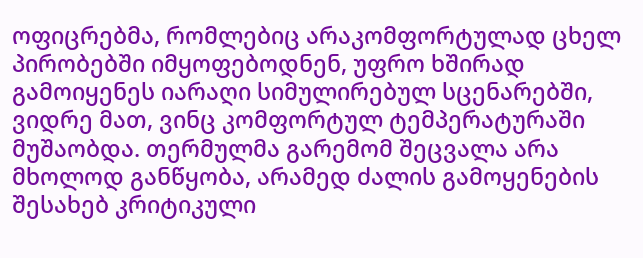ოფიცრებმა, რომლებიც არაკომფორტულად ცხელ პირობებში იმყოფებოდნენ, უფრო ხშირად გამოიყენეს იარაღი სიმულირებულ სცენარებში, ვიდრე მათ, ვინც კომფორტულ ტემპერატურაში მუშაობდა. თერმულმა გარემომ შეცვალა არა მხოლოდ განწყობა, არამედ ძალის გამოყენების შესახებ კრიტიკული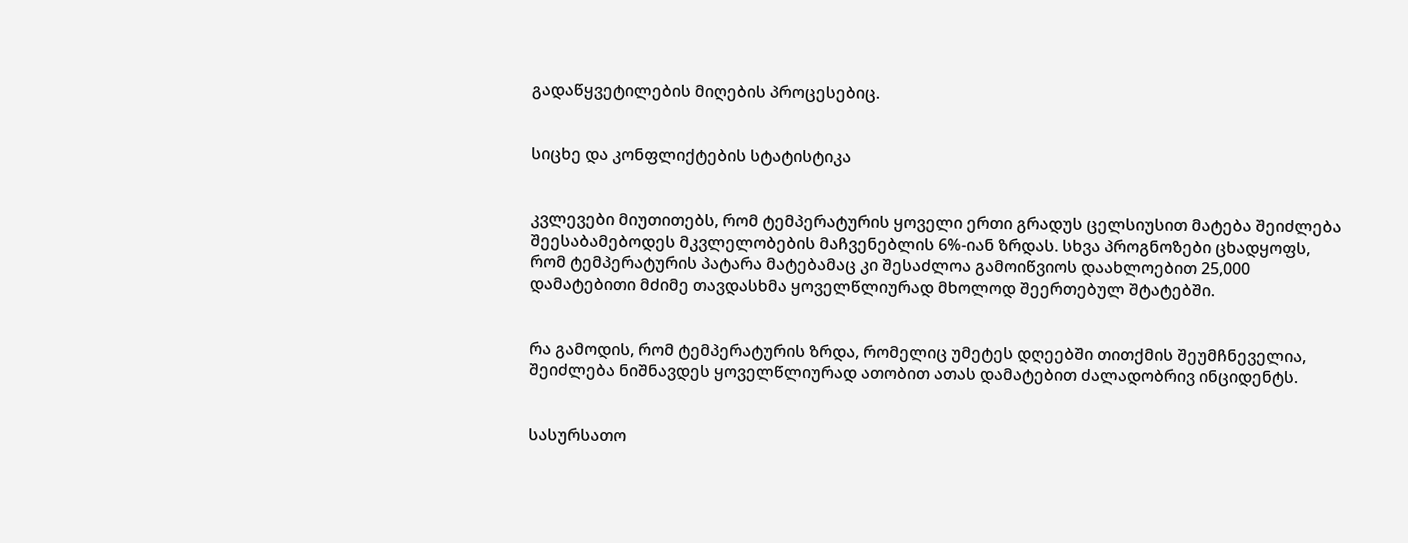გადაწყვეტილების მიღების პროცესებიც.


სიცხე და კონფლიქტების სტატისტიკა


კვლევები მიუთითებს, რომ ტემპერატურის ყოველი ერთი გრადუს ცელსიუსით მატება შეიძლება შეესაბამებოდეს მკვლელობების მაჩვენებლის 6%-იან ზრდას. სხვა პროგნოზები ცხადყოფს, რომ ტემპერატურის პატარა მატებამაც კი შესაძლოა გამოიწვიოს დაახლოებით 25,000 დამატებითი მძიმე თავდასხმა ყოველწლიურად მხოლოდ შეერთებულ შტატებში.


რა გამოდის, რომ ტემპერატურის ზრდა, რომელიც უმეტეს დღეებში თითქმის შეუმჩნეველია, შეიძლება ნიშნავდეს ყოველწლიურად ათობით ათას დამატებით ძალადობრივ ინციდენტს.


სასურსათო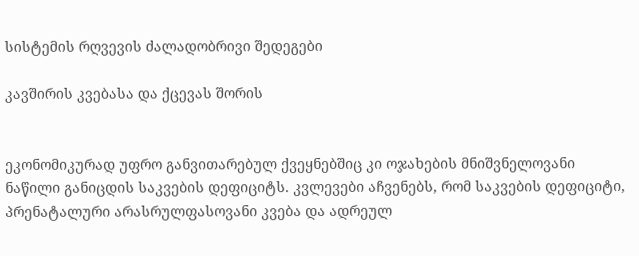სისტემის რღვევის ძალადობრივი შედეგები

კავშირის კვებასა და ქცევას შორის


ეკონომიკურად უფრო განვითარებულ ქვეყნებშიც კი ოჯახების მნიშვნელოვანი ნაწილი განიცდის საკვების დეფიციტს. კვლევები აჩვენებს, რომ საკვების დეფიციტი, პრენატალური არასრულფასოვანი კვება და ადრეულ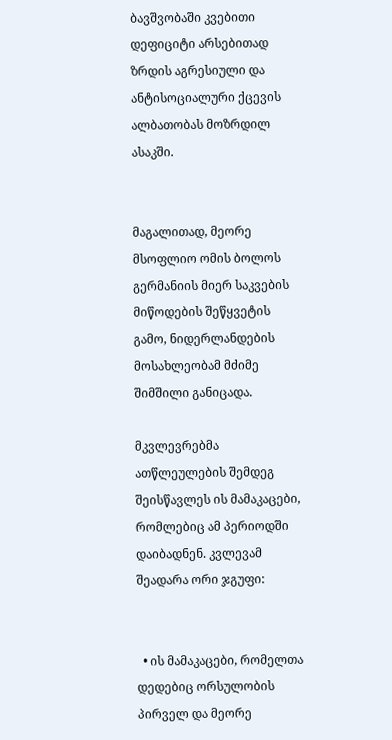ბავშვობაში კვებითი დეფიციტი არსებითად ზრდის აგრესიული და ანტისოციალური ქცევის ალბათობას მოზრდილ ასაკში.


მაგალითად, მეორე მსოფლიო ომის ბოლოს გერმანიის მიერ საკვების მიწოდების შეწყვეტის გამო, ნიდერლანდების მოსახლეობამ მძიმე შიმშილი განიცადა.

მკვლევრებმა ათწლეულების შემდეგ შეისწავლეს ის მამაკაცები, რომლებიც ამ პერიოდში დაიბადნენ. კვლევამ შეადარა ორი ჯგუფი:


  • ის მამაკაცები, რომელთა დედებიც ორსულობის პირველ და მეორე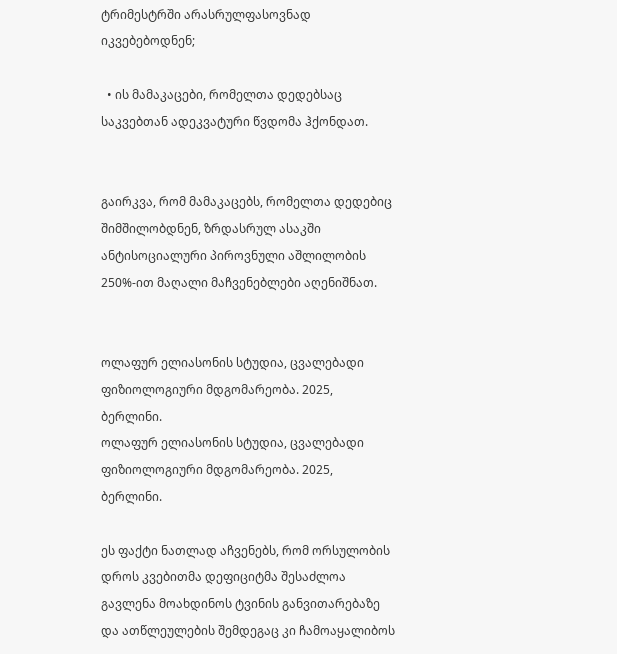ტრიმესტრში არასრულფასოვნად იკვებებოდნენ;

  • ის მამაკაცები, რომელთა დედებსაც საკვებთან ადეკვატური წვდომა ჰქონდათ.


გაირკვა, რომ მამაკაცებს, რომელთა დედებიც შიმშილობდნენ, ზრდასრულ ასაკში ანტისოციალური პიროვნული აშლილობის 250%-ით მაღალი მაჩვენებლები აღენიშნათ.


ოლაფურ ელიასონის სტუდია, ცვალებადი ფიზიოლოგიური მდგომარეობა. 2025, ბერლინი.
ოლაფურ ელიასონის სტუდია, ცვალებადი ფიზიოლოგიური მდგომარეობა. 2025, ბერლინი.

ეს ფაქტი ნათლად აჩვენებს, რომ ორსულობის დროს კვებითმა დეფიციტმა შესაძლოა გავლენა მოახდინოს ტვინის განვითარებაზე და ათწლეულების შემდეგაც კი ჩამოაყალიბოს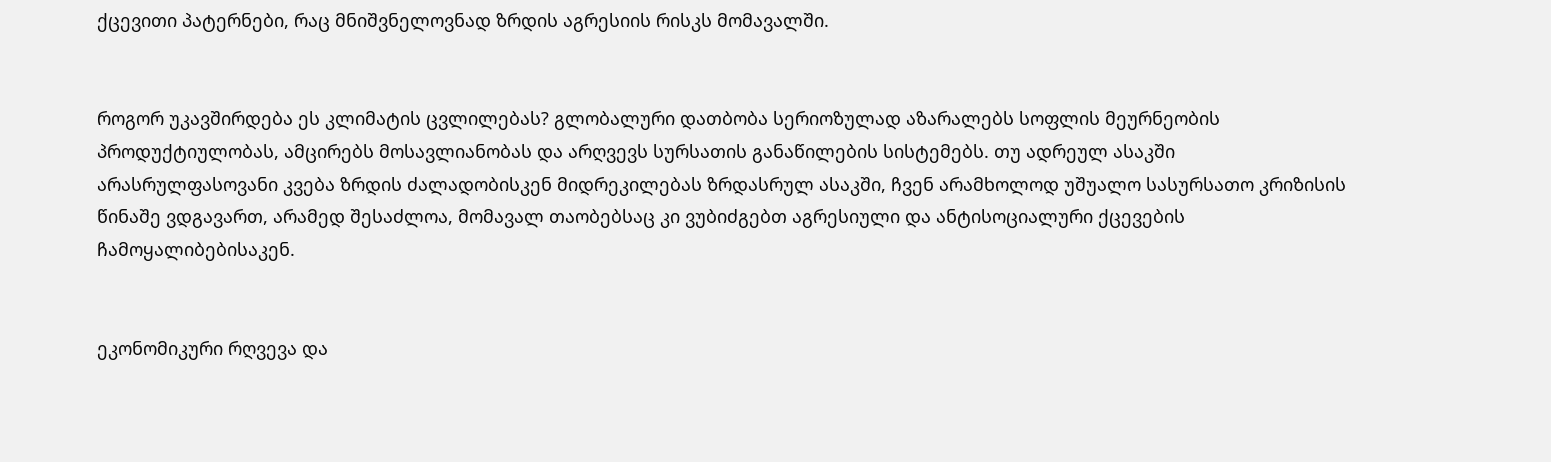ქცევითი პატერნები, რაც მნიშვნელოვნად ზრდის აგრესიის რისკს მომავალში.


როგორ უკავშირდება ეს კლიმატის ცვლილებას? გლობალური დათბობა სერიოზულად აზარალებს სოფლის მეურნეობის პროდუქტიულობას, ამცირებს მოსავლიანობას და არღვევს სურსათის განაწილების სისტემებს. თუ ადრეულ ასაკში არასრულფასოვანი კვება ზრდის ძალადობისკენ მიდრეკილებას ზრდასრულ ასაკში, ჩვენ არამხოლოდ უშუალო სასურსათო კრიზისის წინაშე ვდგავართ, არამედ შესაძლოა, მომავალ თაობებსაც კი ვუბიძგებთ აგრესიული და ანტისოციალური ქცევების ჩამოყალიბებისაკენ.


ეკონომიკური რღვევა და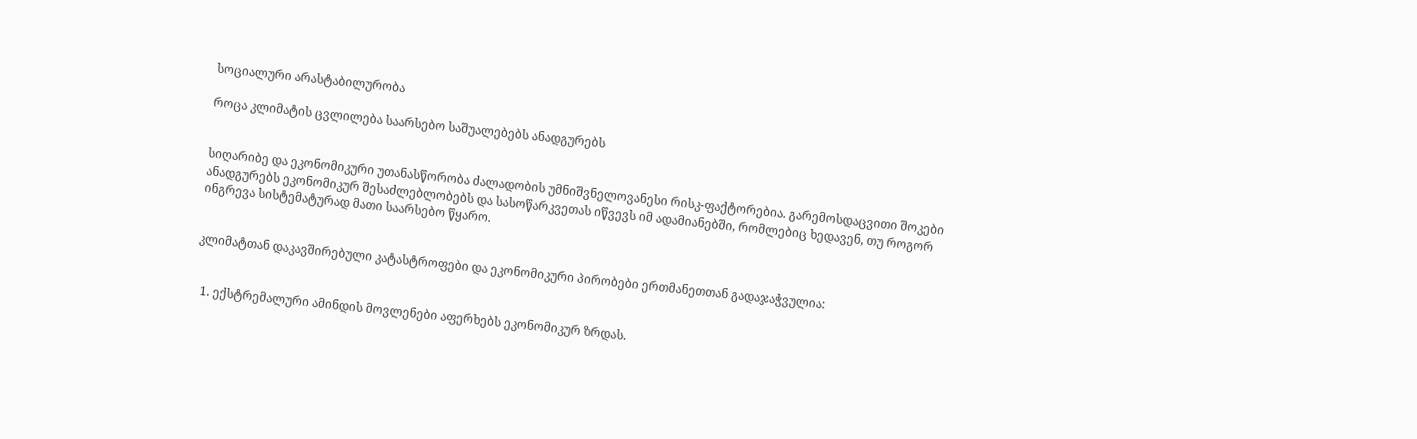სოციალური არასტაბილურობა

როცა კლიმატის ცვლილება საარსებო საშუალებებს ანადგურებს


სიღარიბე და ეკონომიკური უთანასწორობა ძალადობის უმნიშვნელოვანესი რისკ-ფაქტორებია. გარემოსდაცვითი შოკები ანადგურებს ეკონომიკურ შესაძლებლობებს და სასოწარკვეთას იწვევს იმ ადამიანებში, რომლებიც ხედავენ, თუ როგორ ინგრევა სისტემატურად მათი საარსებო წყარო.


კლიმატთან დაკავშირებული კატასტროფები და ეკონომიკური პირობები ერთმანეთთან გადაჯაჭვულია:


  1. ექსტრემალური ამინდის მოვლენები აფერხებს ეკონომიკურ ზრდას.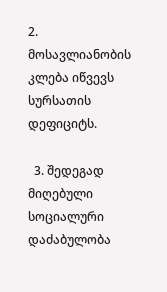2. მოსავლიანობის კლება იწვევს სურსათის დეფიციტს.

  3. შედეგად მიღებული სოციალური დაძაბულობა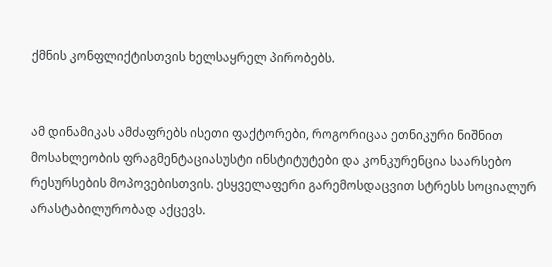ქმნის კონფლიქტისთვის ხელსაყრელ პირობებს.


ამ დინამიკას ამძაფრებს ისეთი ფაქტორები, როგორიცაა ეთნიკური ნიშნით მოსახლეობის ფრაგმენტაციასუსტი ინსტიტუტები და კონკურენცია საარსებო რესურსების მოპოვებისთვის. ესყველაფერი გარემოსდაცვით სტრესს სოციალურ არასტაბილურობად აქცევს.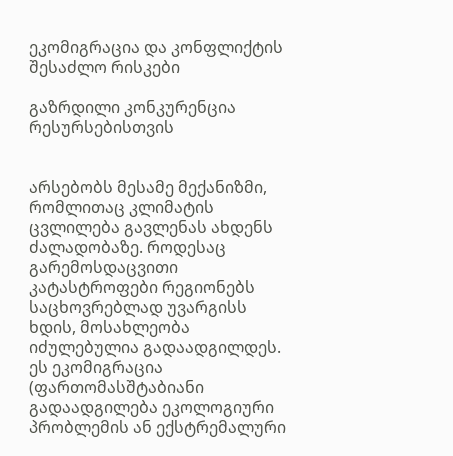ეკომიგრაცია და კონფლიქტის შესაძლო რისკები

გაზრდილი კონკურენცია რესურსებისთვის


არსებობს მესამე მექანიზმი, რომლითაც კლიმატის ცვლილება გავლენას ახდენს ძალადობაზე. როდესაც გარემოსდაცვითი კატასტროფები რეგიონებს საცხოვრებლად უვარგისს ხდის, მოსახლეობა იძულებულია გადაადგილდეს. ეს ეკომიგრაცია (ფართომასშტაბიანი გადაადგილება ეკოლოგიური პრობლემის ან ექსტრემალური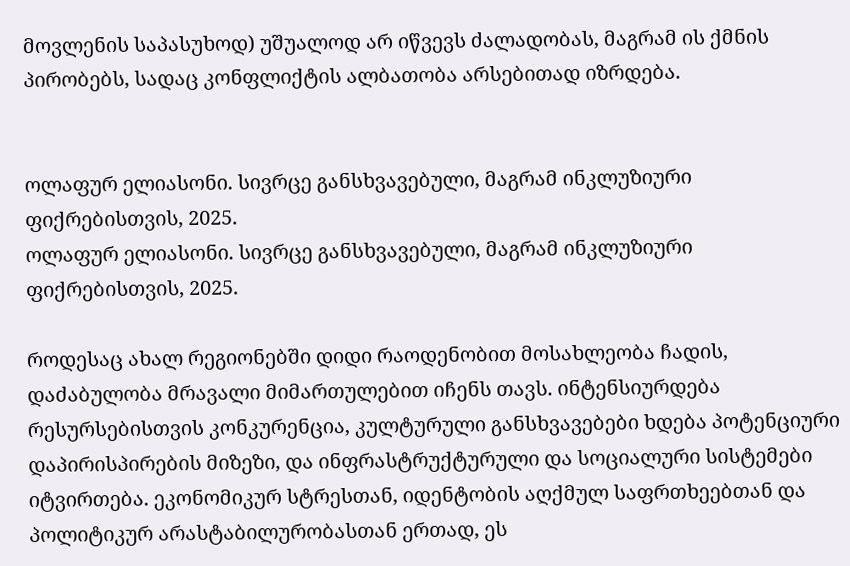მოვლენის საპასუხოდ) უშუალოდ არ იწვევს ძალადობას, მაგრამ ის ქმნის პირობებს, სადაც კონფლიქტის ალბათობა არსებითად იზრდება.


ოლაფურ ელიასონი. სივრცე განსხვავებული, მაგრამ ინკლუზიური ფიქრებისთვის, 2025.
ოლაფურ ელიასონი. სივრცე განსხვავებული, მაგრამ ინკლუზიური ფიქრებისთვის, 2025.

როდესაც ახალ რეგიონებში დიდი რაოდენობით მოსახლეობა ჩადის, დაძაბულობა მრავალი მიმართულებით იჩენს თავს. ინტენსიურდება რესურსებისთვის კონკურენცია, კულტურული განსხვავებები ხდება პოტენციური დაპირისპირების მიზეზი, და ინფრასტრუქტურული და სოციალური სისტემები იტვირთება. ეკონომიკურ სტრესთან, იდენტობის აღქმულ საფრთხეებთან და პოლიტიკურ არასტაბილურობასთან ერთად, ეს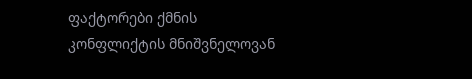ფაქტორები ქმნის კონფლიქტის მნიშვნელოვან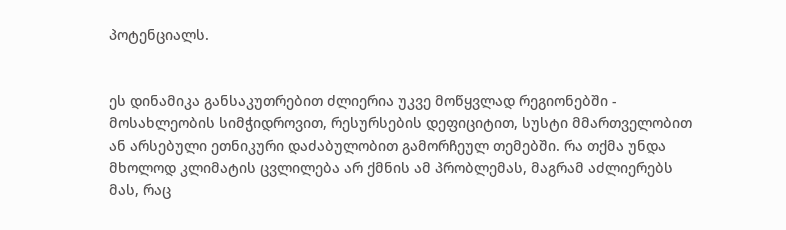პოტენციალს.


ეს დინამიკა განსაკუთრებით ძლიერია უკვე მოწყვლად რეგიონებში - მოსახლეობის სიმჭიდროვით, რესურსების დეფიციტით, სუსტი მმართველობით ან არსებული ეთნიკური დაძაბულობით გამორჩეულ თემებში. რა თქმა უნდა მხოლოდ კლიმატის ცვლილება არ ქმნის ამ პრობლემას, მაგრამ აძლიერებს მას, რაც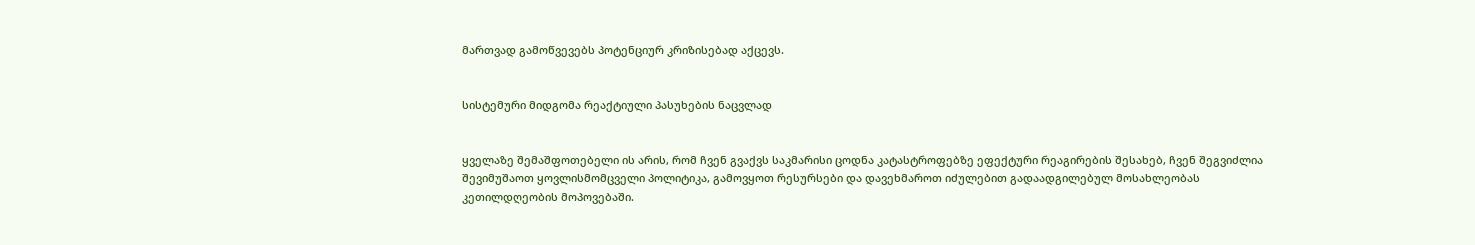მართვად გამოწვევებს პოტენციურ კრიზისებად აქცევს.


სისტემური მიდგომა რეაქტიული პასუხების ნაცვლად


ყველაზე შემაშფოთებელი ის არის, რომ ჩვენ გვაქვს საკმარისი ცოდნა კატასტროფებზე ეფექტური რეაგირების შესახებ, ჩვენ შეგვიძლია შევიმუშაოთ ყოვლისმომცველი პოლიტიკა, გამოვყოთ რესურსები და დავეხმაროთ იძულებით გადაადგილებულ მოსახლეობას კეთილდღეობის მოპოვებაში.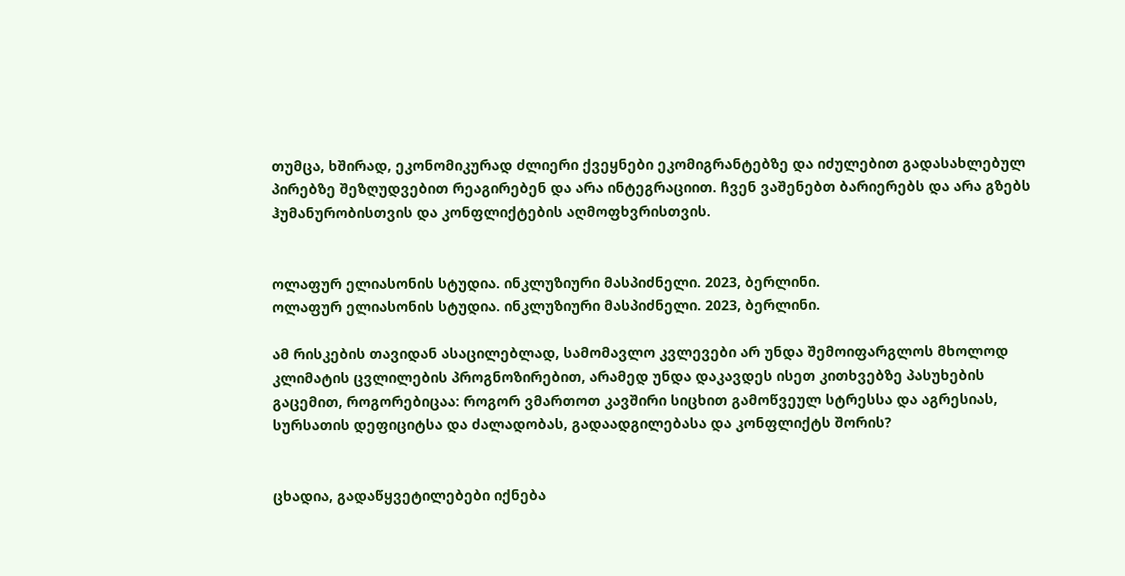თუმცა, ხშირად, ეკონომიკურად ძლიერი ქვეყნები ეკომიგრანტებზე და იძულებით გადასახლებულ პირებზე შეზღუდვებით რეაგირებენ და არა ინტეგრაციით. ჩვენ ვაშენებთ ბარიერებს და არა გზებს ჰუმანურობისთვის და კონფლიქტების აღმოფხვრისთვის.


ოლაფურ ელიასონის სტუდია. ინკლუზიური მასპიძნელი. 2023, ბერლინი.
ოლაფურ ელიასონის სტუდია. ინკლუზიური მასპიძნელი. 2023, ბერლინი.

ამ რისკების თავიდან ასაცილებლად, სამომავლო კვლევები არ უნდა შემოიფარგლოს მხოლოდ კლიმატის ცვლილების პროგნოზირებით, არამედ უნდა დაკავდეს ისეთ კითხვებზე პასუხების გაცემით, როგორებიცაა: როგორ ვმართოთ კავშირი სიცხით გამოწვეულ სტრესსა და აგრესიას, სურსათის დეფიციტსა და ძალადობას, გადაადგილებასა და კონფლიქტს შორის?


ცხადია, გადაწყვეტილებები იქნება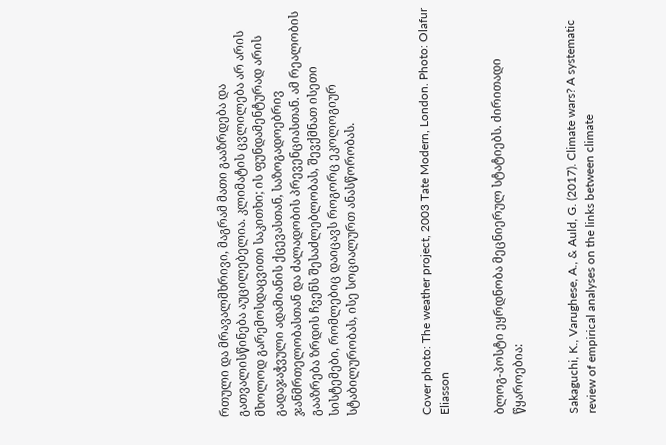რთული და მრავალმხრივი, მაგრამ მათი გააზრდება და გათვალისწინება აუცილებელია. კლიმატის ცვლილება არ არის მხოლოდ გარემოსდაცვითი საკითხი; ის ფუნდამენტურად არის გადაჯაჭვული ადამიანის ქცევასთან, საზოგადოებრივ ჯანმრთელობასთან და ძალადობის პრევენციასთან. ამ რეალობის გააზრება ზრდის ჩვენს შესაძლებლობას, შევქმნათ ისეთი სისტემები, რომლებიც დაიცავს როგორც ეკოლოგიურ სტაბილურობას, ისე სოციალურთ ანასწორობას.



Cover photo: The weather project, 2003 Tate Modern, London. Photo: Olafur Eliasson


ბლოგ-პოსტი ეყრდნობა მეცნიერულ სტატიებს. ძირითადი წყაროებია:


Sakaguchi, K., Varughese, A., & Auld, G. (2017). Climate wars? A systematic review of empirical analyses on the links between climate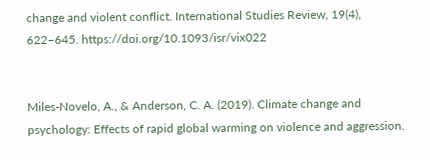change and violent conflict. International Studies Review, 19(4), 622–645. https://doi.org/10.1093/isr/vix022


Miles-Novelo, A., & Anderson, C. A. (2019). Climate change and psychology: Effects of rapid global warming on violence and aggression.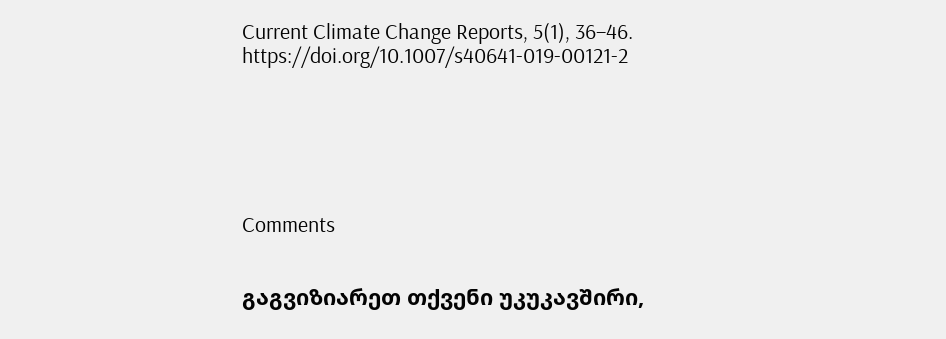Current Climate Change Reports, 5(1), 36–46. https://doi.org/10.1007/s40641-019-00121-2






Comments


გაგვიზიარეთ თქვენი უკუკავშირი,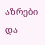აზრები და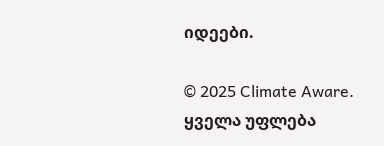იდეები.

© 2025 Climate Aware. ყველა უფლება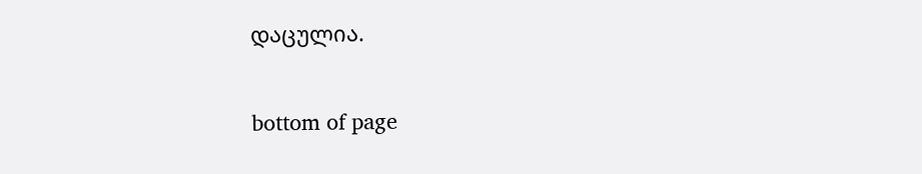დაცულია.

bottom of page